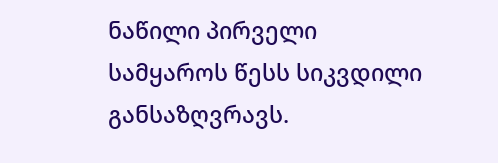ნაწილი პირველი
სამყაროს წესს სიკვდილი განსაზღვრავს.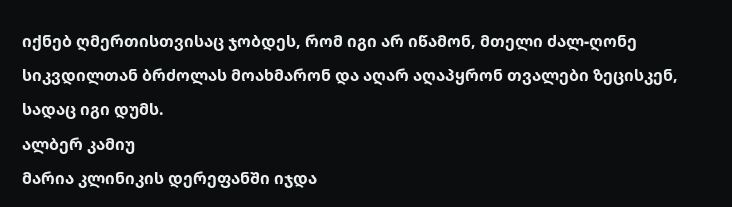იქნებ ღმერთისთვისაც ჯობდეს, რომ იგი არ იწამონ, მთელი ძალ-ღონე სიკვდილთან ბრძოლას მოახმარონ და აღარ აღაპყრონ თვალები ზეცისკენ, სადაც იგი დუმს.
ალბერ კამიუ
მარია კლინიკის დერეფანში იჯდა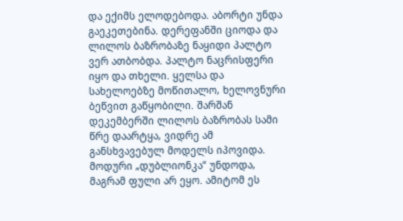და ექიმს ელოდებოდა. აბორტი უნდა გაეკეთებინა. დერეფანში ციოდა და ლილოს ბაზრობაზე ნაყიდი პალტო ვერ ათბობდა. პალტო ნაცრისფერი იყო და თხელი. ყელსა და სახელოებზე მოწითალო, ხელოვნური ბეწვით გაწყობილი. შარშან დეკემბერში ლილოს ბაზრობას სამი წრე დაარტყა, ვიდრე ამ განსხვავებულ მოდელს იპოვიდა. მოდური „დუბლიონკა“ უნდოდა, მაგრამ ფული არ ეყო. ამიტომ ეს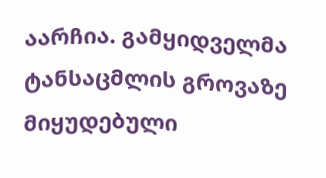აარჩია. გამყიდველმა ტანსაცმლის გროვაზე მიყუდებული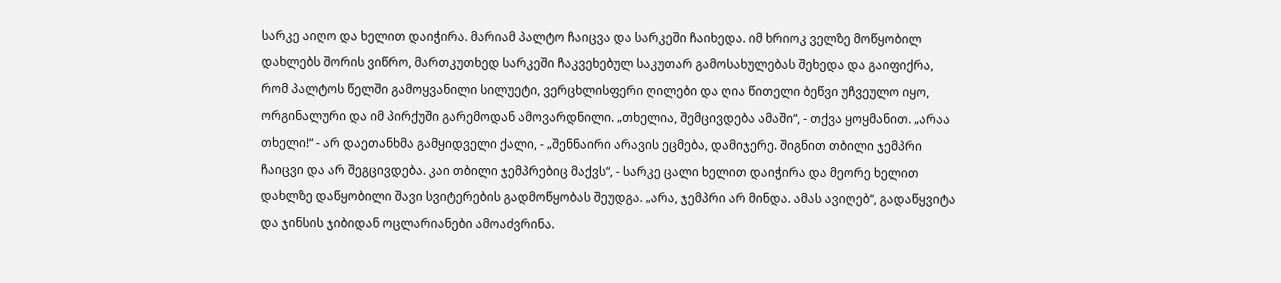სარკე აიღო და ხელით დაიჭირა. მარიამ პალტო ჩაიცვა და სარკეში ჩაიხედა. იმ ხრიოკ ველზე მოწყობილ დახლებს შორის ვიწრო, მართკუთხედ სარკეში ჩაკვეხებულ საკუთარ გამოსახულებას შეხედა და გაიფიქრა, რომ პალტოს წელში გამოყვანილი სილუეტი, ვერცხლისფერი ღილები და ღია წითელი ბეწვი უჩვეულო იყო, ორგინალური და იმ პირქუში გარემოდან ამოვარდნილი. „თხელია, შემცივდება ამაში“, - თქვა ყოყმანით. „არაა თხელი!“ - არ დაეთანხმა გამყიდველი ქალი, - „შენნაირი არავის ეცმება, დამიჯერე. შიგნით თბილი ჯემპრი ჩაიცვი და არ შეგცივდება. კაი თბილი ჯემპრებიც მაქვს“, - სარკე ცალი ხელით დაიჭირა და მეორე ხელით დახლზე დაწყობილი შავი სვიტერების გადმოწყობას შეუდგა. „არა, ჯემპრი არ მინდა. ამას ავიღებ“, გადაწყვიტა და ჯინსის ჯიბიდან ოცლარიანები ამოაძვრინა.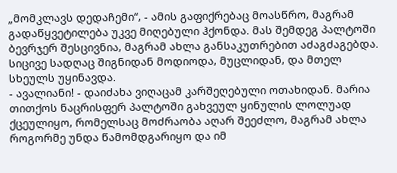„მომკლავს დედაჩემი“, - ამის გაფიქრებაც მოასწრო, მაგრამ გადაწყვეტილება უკვე მიღებული ჰქონდა. მას შემდეგ პალტოში ბევრჯერ შესცივნია, მაგრამ ახლა განსაკუთრებით აძაგძაგებდა. სიცივე სადღაც შიგნიდან მოდიოდა, მუცლიდან, და მთელ სხეულს უყინავდა.
- ავალიანი! - დაიძახა ვიღაცამ კარშეღებული ოთახიდან. მარია თითქოს ნაცრისფერ პალტოში გახვეულ ყინულის ლოლუად ქცეულიყო, რომელსაც მოძრაობა აღარ შეეძლო, მაგრამ ახლა როგორმე უნდა წამომდგარიყო და იმ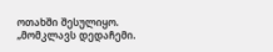ოთახში შესულიყო.
„მომკლავს დედაჩემი.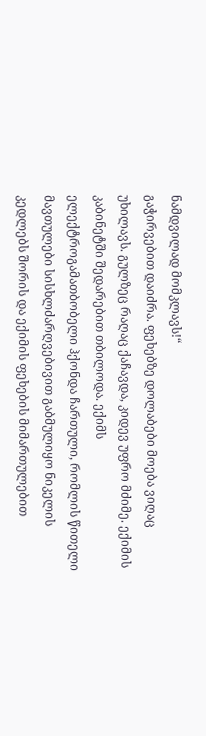ნამდვილად მომკლავს!“
გაჭირვებით დაიძრა. ფეხებზე დოლაბები მოება ვიღაც უხილავს. გულზეც რაღაც ქაჩავდა, კიდევ უფრო მძიმე. ექიმის კაბინეტში შედარებით თბილოდა. ექიმს ელექტროგამათბობელი ჰქონდა ჩართული, რომლის წითელი მავთულები სისხლძარღვებივით გაბმულიყო ნიკელის კედლებს შორის და ექიმის ფეხების მიმართულებით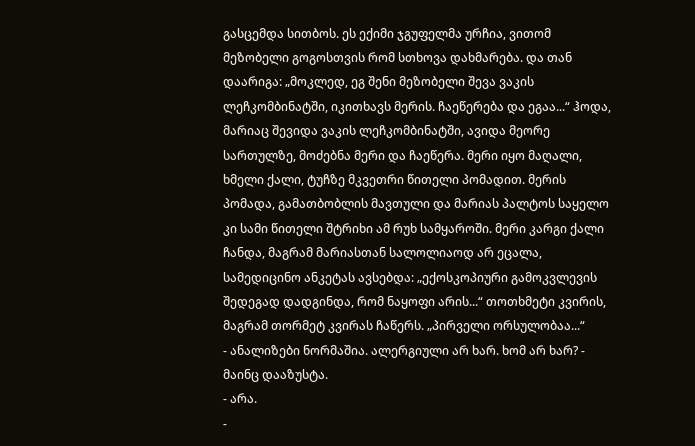გასცემდა სითბოს. ეს ექიმი ჯგუფელმა ურჩია, ვითომ მეზობელი გოგოსთვის რომ სთხოვა დახმარება. და თან დაარიგა: „მოკლედ, ეგ შენი მეზობელი შევა ვაკის ლეჩკომბინატში, იკითხავს მერის. ჩაეწერება და ეგაა...“ ჰოდა, მარიაც შევიდა ვაკის ლეჩკომბინატში, ავიდა მეორე სართულზე, მოძებნა მერი და ჩაეწერა. მერი იყო მაღალი, ხმელი ქალი, ტუჩზე მკვეთრი წითელი პომადით. მერის პომადა, გამათბობლის მავთული და მარიას პალტოს საყელო კი სამი წითელი შტრიხი ამ რუხ სამყაროში. მერი კარგი ქალი ჩანდა, მაგრამ მარიასთან სალოლიაოდ არ ეცალა, სამედიცინო ანკეტას ავსებდა: „ექოსკოპიური გამოკვლევის შედეგად დადგინდა, რომ ნაყოფი არის...“ თოთხმეტი კვირის, მაგრამ თორმეტ კვირას ჩაწერს. „პირველი ორსულობაა...“
- ანალიზები ნორმაშია. ალერგიული არ ხარ. ხომ არ ხარ? - მაინც დააზუსტა.
- არა.
-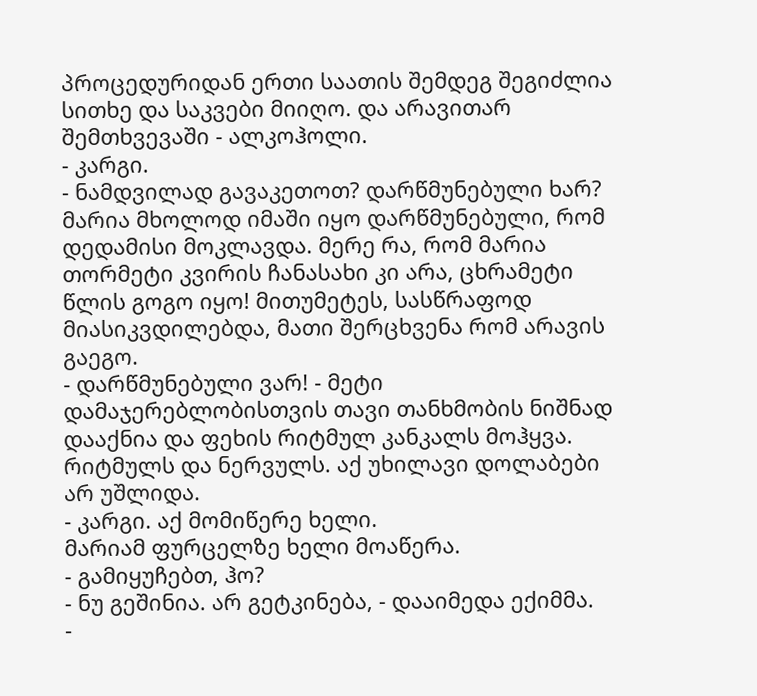პროცედურიდან ერთი საათის შემდეგ შეგიძლია სითხე და საკვები მიიღო. და არავითარ შემთხვევაში - ალკოჰოლი.
- კარგი.
- ნამდვილად გავაკეთოთ? დარწმუნებული ხარ?
მარია მხოლოდ იმაში იყო დარწმუნებული, რომ დედამისი მოკლავდა. მერე რა, რომ მარია თორმეტი კვირის ჩანასახი კი არა, ცხრამეტი წლის გოგო იყო! მითუმეტეს, სასწრაფოდ მიასიკვდილებდა, მათი შერცხვენა რომ არავის გაეგო.
- დარწმუნებული ვარ! - მეტი დამაჯერებლობისთვის თავი თანხმობის ნიშნად დააქნია და ფეხის რიტმულ კანკალს მოჰყვა. რიტმულს და ნერვულს. აქ უხილავი დოლაბები არ უშლიდა.
- კარგი. აქ მომიწერე ხელი.
მარიამ ფურცელზე ხელი მოაწერა.
- გამიყუჩებთ, ჰო?
- ნუ გეშინია. არ გეტკინება, - დააიმედა ექიმმა.
-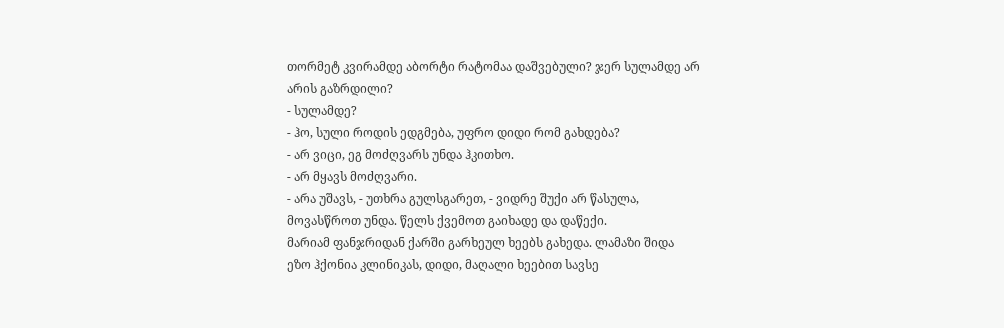თორმეტ კვირამდე აბორტი რატომაა დაშვებული? ჯერ სულამდე არ არის გაზრდილი?
- სულამდე?
- ჰო, სული როდის ედგმება, უფრო დიდი რომ გახდება?
- არ ვიცი, ეგ მოძღვარს უნდა ჰკითხო.
- არ მყავს მოძღვარი.
- არა უშავს, - უთხრა გულსგარეთ, - ვიდრე შუქი არ წასულა, მოვასწროთ უნდა. წელს ქვემოთ გაიხადე და დაწექი.
მარიამ ფანჯრიდან ქარში გარხეულ ხეებს გახედა. ლამაზი შიდა ეზო ჰქონია კლინიკას, დიდი, მაღალი ხეებით სავსე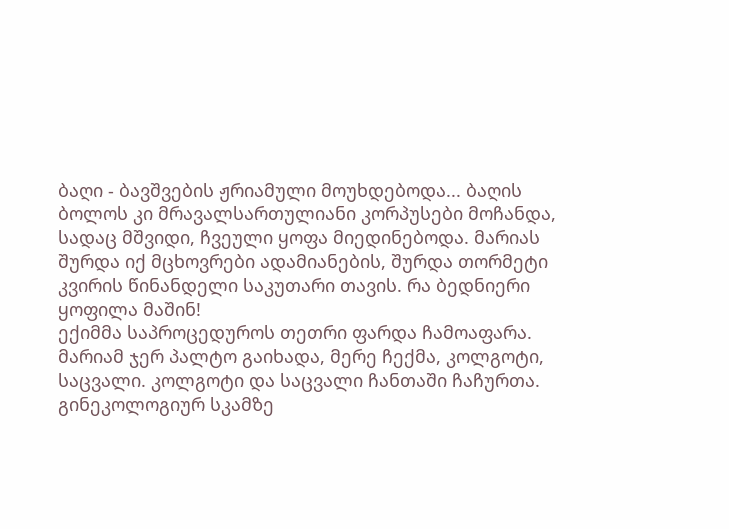ბაღი - ბავშვების ჟრიამული მოუხდებოდა... ბაღის ბოლოს კი მრავალსართულიანი კორპუსები მოჩანდა, სადაც მშვიდი, ჩვეული ყოფა მიედინებოდა. მარიას შურდა იქ მცხოვრები ადამიანების, შურდა თორმეტი კვირის წინანდელი საკუთარი თავის. რა ბედნიერი ყოფილა მაშინ!
ექიმმა საპროცედუროს თეთრი ფარდა ჩამოაფარა. მარიამ ჯერ პალტო გაიხადა, მერე ჩექმა, კოლგოტი, საცვალი. კოლგოტი და საცვალი ჩანთაში ჩაჩურთა. გინეკოლოგიურ სკამზე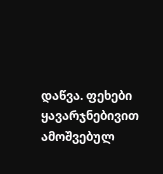დაწვა. ფეხები ყავარჯნებივით ამოშვებულ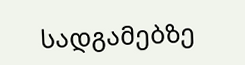სადგამებზე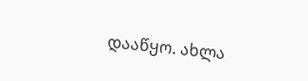დააწყო. ახლა